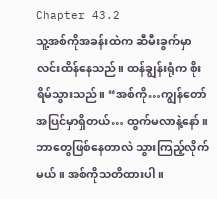Chapter 43.2
သူ့အစ်ကိုအခန်းထဲက ဆီမီးခွက်မှာ လင်းထိန်နေသည်။ ထန်ချွန်းရုံက စိုးရိမ်သွားသည်။ “အစ်ကို…ကျွန်တော်အပြင်မှာရှိတယ်… ထွက်မလာနဲ့နော်။ ဘာတွေဖြစ်နေတာလဲ သွားကြည့်လိုက်မယ်။ အစ်ကိုသတိထားပါ။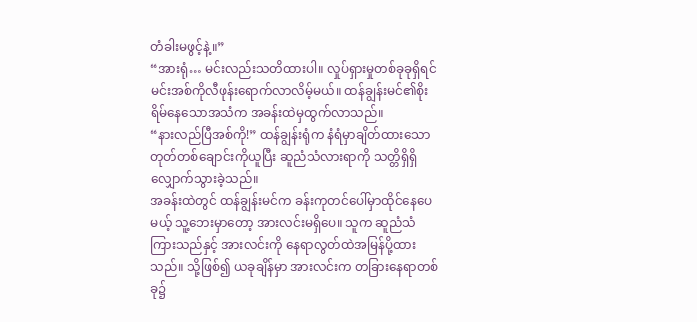တံခါးမဖွင့်နဲ့။”
“အားရုံ… မင်းလည်းသတိထားပါ။ လှုပ်ရှားမှုတစ်ခုခုရှိရင် မင်းအစ်ကိုလီဖုန်းရောက်လာလိမ့်မယ်။ ထန်ချွန်းမင်၏စိုးရိမ်နေသောအသံက အခန်းထဲမှထွက်လာသည်။
“နားလည်ပြီအစ်ကို!” ထန်ချွန်းရုံက နံရံမှာချိတ်ထားသော တုတ်တစ်ချောင်းကိုယူပြီး ဆူညံသံလားရာကို သတ္တိရှိရှိလျှောက်သွားခဲ့သည်။
အခန်းထဲတွင် ထန်ချွန်းမင်က ခန်းကုတင်ပေါ်မှာထိုင်နေပေမယ့် သူ့ဘေးမှာတော့ အားလင်းမရှိပေ။ သူက ဆူညံသံကြားသည်နှင့် အားလင်းကို နေရာလွတ်ထဲအမြန်ပို့ထားသည်။ သို့ဖြစ်၍ ယခုချိန်မှာ အားလင်းက တခြားနေရာတစ်ခု၌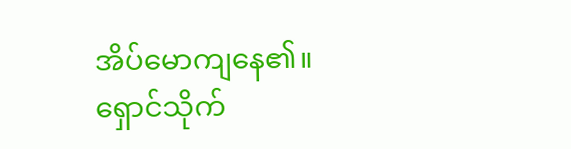အိပ်မောကျနေ၏။
ရှောင်သိုက်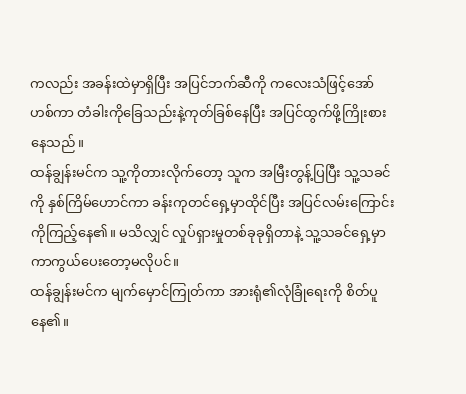ကလည်း အခန်းထဲမှာရှိပြီး အပြင်ဘက်ဆီကို ကလေးသံဖြင့်အော်ဟစ်ကာ တံခါးကိုခြေသည်းနဲ့ကုတ်ခြစ်နေပြီး အပြင်ထွက်ဖို့ကြိုးစားနေသည်။
ထန်ချွန်းမင်က သူ့ကိုတားလိုက်တော့ သူက အမြီးတွန့်ပြပြီး သူ့သခင်ကို နှစ်ကြိမ်ဟောင်ကာ ခန်းကုတင်ရှေ့မှာထိုင်ပြီး အပြင်လမ်းကြောင်းကိုကြည့်နေ၏။ မသိလျှင် လှုပ်ရှားမှုတစ်ခုခုရှိတာနဲ့ သူ့သခင်ရှေ့မှာ ကာကွယ်ပေးတော့မလိုပင်။
ထန်ချွန်းမင်က မျက်မှောင်ကြုတ်ကာ အားရုံ၏လုံခြုံရေးကို စိတ်ပူနေ၏။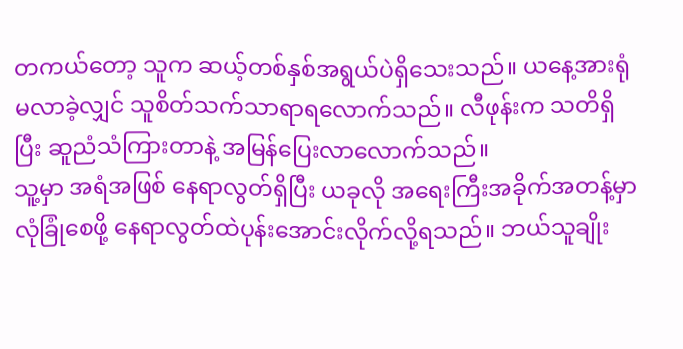တကယ်တော့ သူက ဆယ့်တစ်နှစ်အရွယ်ပဲရှိသေးသည်။ ယနေ့အားရုံမလာခဲ့လျှင် သူစိတ်သက်သာရာရလောက်သည်။ လီဖုန်းက သတိရှိပြီး ဆူညံသံကြားတာနဲ့ အမြန်ပြေးလာလောက်သည်။
သူ့မှာ အရံအဖြစ် နေရာလွတ်ရှိပြီး ယခုလို အရေးကြီးအခိုက်အတန့်မှာ လုံခြုံစေဖို့ နေရာလွတ်ထဲပုန်းအောင်းလိုက်လို့ရသည်။ ဘယ်သူချိုး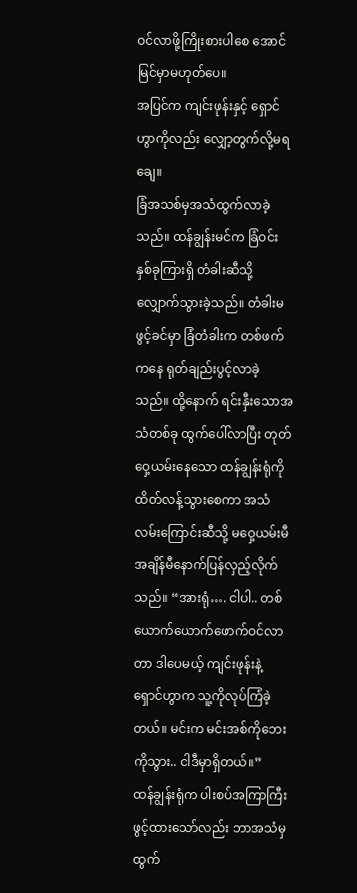ဝင်လာဖို့ကြိုးစားပါစေ အောင်မြင်မှာမဟုတ်ပေ။
အပြင်က ကျင်းဖုန်းနှင့် ရှောင်ဟွာကိုလည်း လျှော့တွက်လို့မရချေ။
ခြံအသစ်မှအသံထွက်လာခဲ့သည်။ ထန်ချွန်းမင်က ခြံဝင်းနှစ်ခုကြားရှိ တံခါးဆီသို့လျှောက်သွားခဲ့သည်။ တံခါးမဖွင့်ခင်မှာ ခြံတံခါးက တစ်ဖက်ကနေ ရုတ်ချည်းပွင့်လာခဲ့သည်။ ထို့နောက် ရင်းနှီးသောအသံတစ်ခု ထွက်ပေါ်လာပြီး တုတ်ဝှေ့ယမ်းနေသော ထန်ချွန်းရုံကို ထိတ်လန့်သွားစေကာ အသံလမ်းကြောင်းဆီသို့ မဝှေ့ယမ်းမီ အချိန်မီနောက်ပြန်လှည့်လိုက်သည်။ “အားရုံ…. ငါပါ.. တစ်ယောက်ယောက်ဖောက်ဝင်လာတာ ဒါပေမယ့် ကျင်းဖုန်းနဲ့ ရှောင်ဟွာက သူ့ကိုလုပ်ကြံခဲ့တယ်။ မင်းက မင်းအစ်ကိုဘေးကိုသွား.. ငါဒီမှာရှိတယ်။”
ထန်ချွန်းရုံက ပါးစပ်အကြာကြီးဖွင့်ထားသော်လည်း ဘာအသံမှထွက်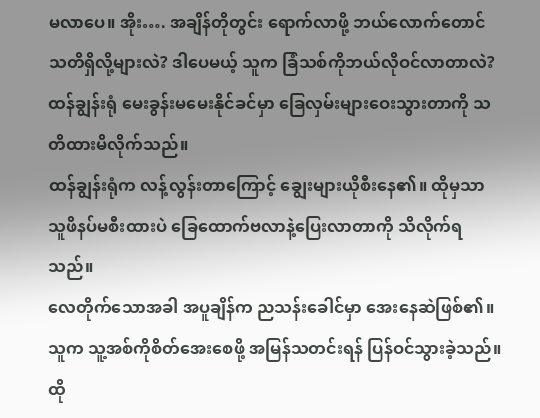မလာပေ။ အိုး…. အချိန်တိုတွင်း ရောက်လာဖို့ ဘယ်လောက်တောင် သတိရှိလို့များလဲ? ဒါပေမယ့် သူက ခြံသစ်ကိုဘယ်လိုဝင်လာတာလဲ? ထန်ချွန်းရုံ မေးခွန်းမမေးနိုင်ခင်မှာ ခြေလှမ်းများဝေးသွားတာကို သတိထားမိလိုက်သည်။
ထန်ချွန်းရုံက လန့်လွန်းတာကြောင့် ချွေးများယိုစီးနေ၏။ ထိုမှသာ သူဖိနပ်မစီးထားပဲ ခြေထောက်ဗလာနဲ့ပြေးလာတာကို သိလိုက်ရသည်။
လေတိုက်သောအခါ အပူချိန်က ညသန်းခေါင်မှာ အေးနေဆဲဖြစ်၏။ သူက သူ့အစ်ကိုစိတ်အေးစေဖို့ အမြန်သတင်းရန် ပြန်ဝင်သွားခဲ့သည်။ ထို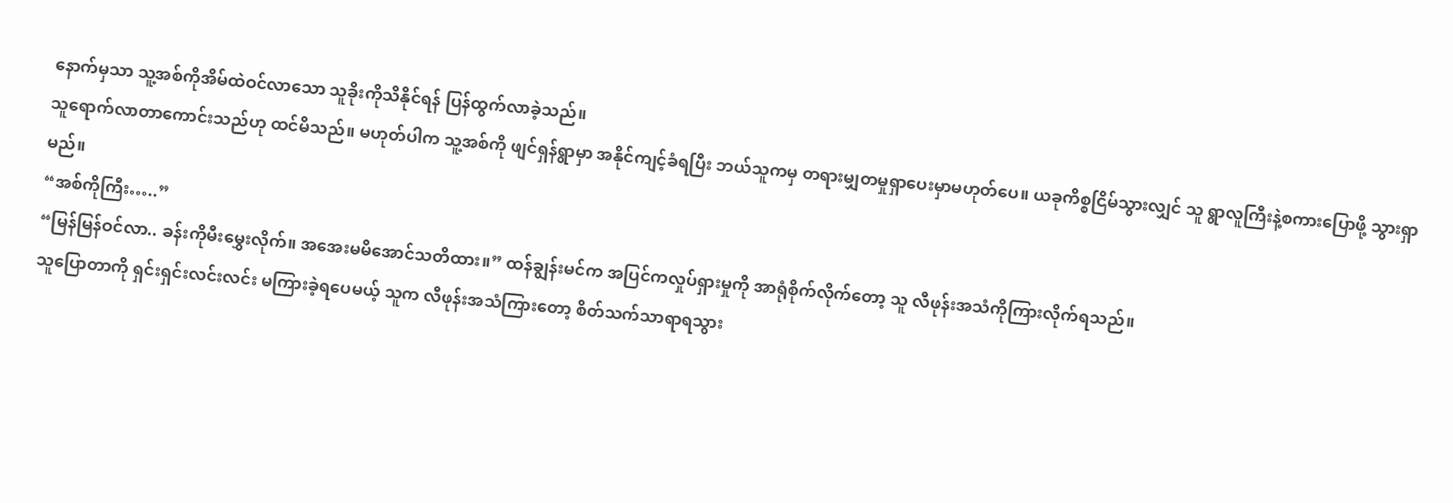နောက်မှသာ သူ့အစ်ကိုအိမ်ထဲဝင်လာသော သူခိုးကိုသိနိုင်ရန် ပြန်ထွက်လာခဲ့သည်။
သူရောက်လာတာကောင်းသည်ဟု ထင်မိသည်။ မဟုတ်ပါက သူ့အစ်ကို ဖျင်ရှန်ရွာမှာ အနိုင်ကျင့်ခံရပြီး ဘယ်သူကမှ တရားမျှတမှုရှာပေးမှာမဟုတ်ပေ။ ယခုကိစ္စငြိမ်သွားလျှင် သူ ရွာလူကြီးနဲ့စကားပြောဖို့ သွားရှာမည်။
“အစ်ကိုကြီး…..”
“မြန်မြန်ဝင်လာ.. ခန်းကိုမီးမွှေးလိုက်။ အအေးမမိအောင်သတိထား။” ထန်ချွန်းမင်က အပြင်ကလှုပ်ရှားမှုကို အာရုံစိုက်လိုက်တော့ သူ လီဖုန်းအသံကိုကြားလိုက်ရသည်။
သူပြောတာကို ရှင်းရှင်းလင်းလင်း မကြားခဲ့ရပေမယ့် သူက လီဖုန်းအသံကြားတော့ စိတ်သက်သာရာရသွား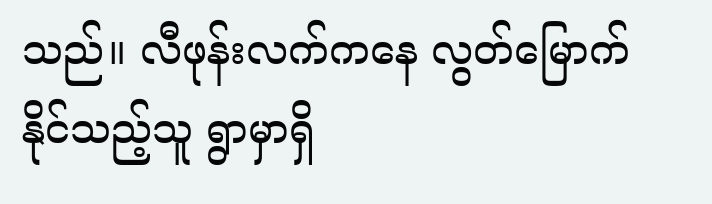သည်။ လီဖုန်းလက်ကနေ လွတ်မြောက်နိုင်သည့်သူ ရွာမှာရှိ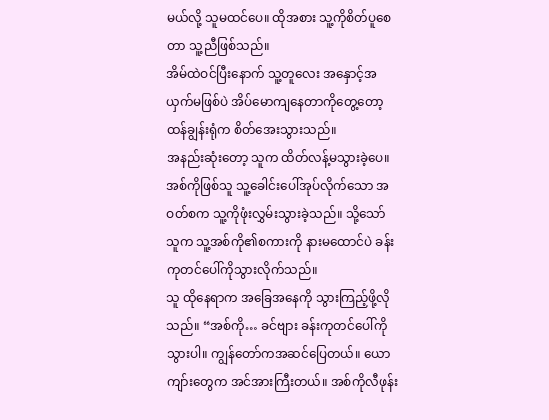မယ်လို့ သူမထင်ပေ။ ထိုအစား သူ့ကိုစိတ်ပူစေတာ သူ့ညီဖြစ်သည်။
အိမ်ထဲဝင်ပြီးနောက် သူ့တူလေး အနှောင့်အယှက်မဖြစ်ပဲ အိပ်မောကျနေတာကိုတွေ့တော့ ထန်ချွန်းရုံက စိတ်အေးသွားသည်။
အနည်းဆုံးတော့ သူက ထိတ်လန့်မသွားခဲ့ပေ။ အစ်ကိုဖြစ်သူ သူ့ခေါင်းပေါ်အုပ်လိုက်သော အဝတ်စက သူ့ကိုဖုံးလွှမ်းသွားခဲ့သည်။ သို့သော် သူက သူ့အစ်ကို၏စကားကို နားမထောင်ပဲ ခန်းကုတင်ပေါ်ကိုသွားလိုက်သည်။
သူ ထိုနေရာက အခြေအနေကို သွားကြည့်ဖို့လိုသည်။ “အစ်ကို… ခင်ဗျား ခန်းကုတင်ပေါ်ကိုသွားပါ။ ကျွန်တော်ကအဆင်ပြေတယ်။ ယောကျာ်းတွေက အင်အားကြီးတယ်။ အစ်ကိုလီဖုန်း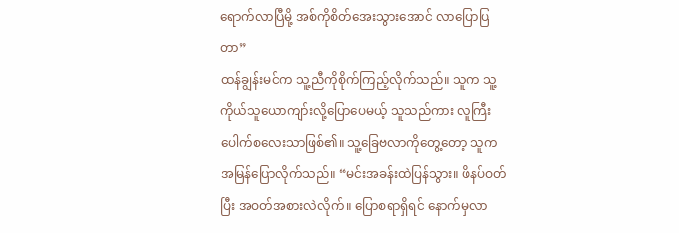ရောက်လာပြီမို့ အစ်ကိုစိတ်အေးသွားအောင် လာပြောပြတာ”
ထန်ချွန်းမင်က သူ့ညီကိုစိုက်ကြည့်လိုက်သည်။ သူက သူ့ကိုယ်သူယောကျာ်းလို့ပြောပေမယ့် သူသည်ကား လူကြီးပေါက်စလေးသာဖြစ်၏။ သူ့ခြေဗလာကိုတွေ့တော့ သူက အမြန်ပြောလိုက်သည်။ “မင်းအခန်းထဲပြန်သွား။ ဖိနပ်ဝတ်ပြီး အဝတ်အစားလဲလိုက်။ ပြောစရာရှိရင် နောက်မှလာ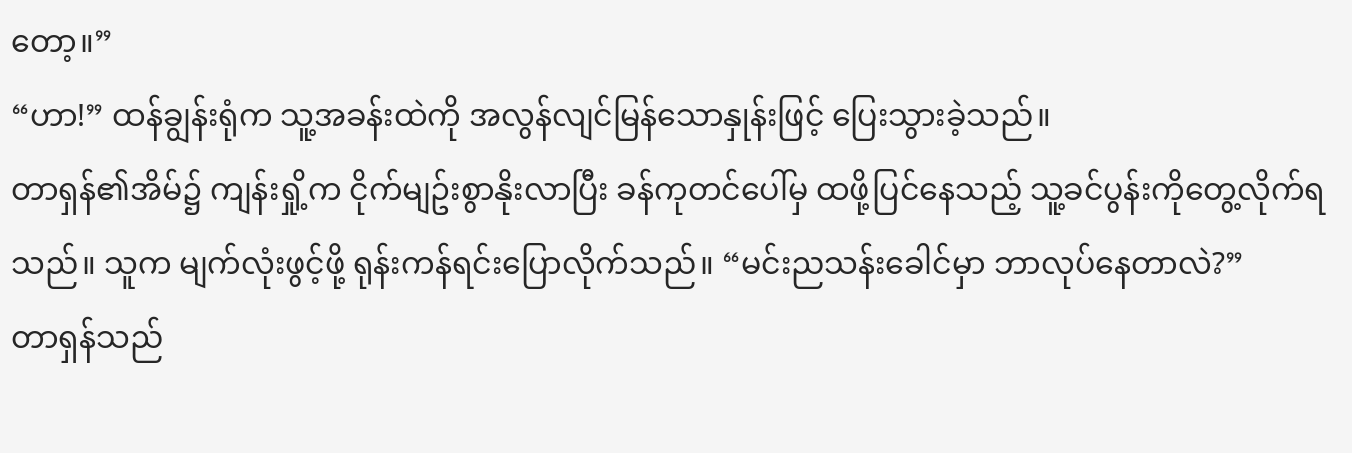တော့။”
“ဟာ!” ထန်ချွန်းရုံက သူ့အခန်းထဲကို အလွန်လျင်မြန်သောနှုန်းဖြင့် ပြေးသွားခဲ့သည်။
တာရှန်၏အိမ်၌ ကျန်းရှို့က ငိုက်မျဥ်းစွာနိုးလာပြီး ခန်ကုတင်ပေါ်မှ ထဖို့ပြင်နေသည့် သူ့ခင်ပွန်းကိုတွေ့လိုက်ရသည်။ သူက မျက်လုံးဖွင့်ဖို့ ရုန်းကန်ရင်းပြောလိုက်သည်။ “မင်းညသန်းခေါင်မှာ ဘာလုပ်နေတာလဲ?”
တာရှန်သည်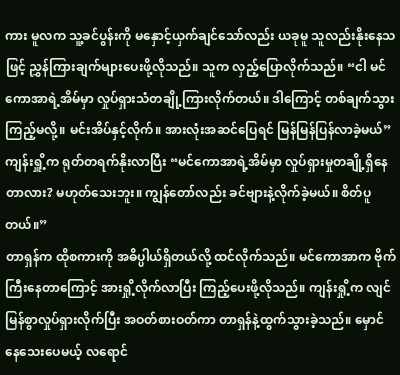ကား မူလက သူ့ခင်ပွန်းကို မနှောင့်ယှက်ချင်သော်လည်း ယခုမူ သူလည်းနိုးနေသဖြင့် ညွှန်ကြားချက်များပေးဖို့လိုသည်။ သူက လှည့်ပြောလိုက်သည်။ “ငါ မင်ကောအာရဲ့အိမ်မှာ လှုပ်ရှားသံတချို့ကြားလိုက်တယ်။ ဒါကြောင့် တစ်ချက်သွားကြည့်မလို့။ မင်းအိပ်နှင့်လိုက်။ အားလုံးအဆင်ပြေရင် မြန်မြန်ပြန်လာခဲ့မယ်”
ကျန်းရှိူ့က ရုတ်တရက်နိုးလာပြီး “မင်ကောအာရဲ့အိမ်မှာ လှုပ်ရှားမှုတချို့ရှိနေတာလား? မဟုတ်သေးဘူး။ ကျွန်တော်လည်း ခင်ဗျားနဲ့လိုက်ခဲ့မယ်။ စိတ်ပူတယ်။”
တာရှန်က ထိုစကားကို အဓိပ္ပါယ်ရှိတယ်လို့ ထင်လိုက်သည်။ မင်ကောအာက ဗိုက်ကြီးနေတာကြောင့် အားရှို့လိုက်လာပြီး ကြည့်ပေးဖို့လိုသည်။ ကျန်းရှို့က လျင်မြန်စွာလှုပ်ရှားလိုက်ပြီး အဝတ်စားဝတ်ကာ တာရှန်နဲ့ထွက်သွားခဲ့သည်။ မှောင်နေသေးပေမယ့် လရောင်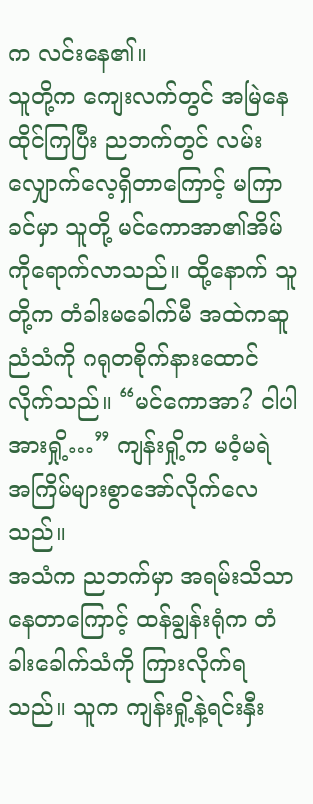က လင်းနေ၏။
သူတို့က ကျေးလက်တွင် အမြဲနေထိုင်ကြပြီး ညဘက်တွင် လမ်းလျှောက်လေ့ရှိတာကြောင့် မကြာခင်မှာ သူတို့ မင်ကောအာ၏အိမ်ကိုရောက်လာသည်။ ထို့နောက် သူတို့က တံခါးမခေါက်မီ အထဲကဆူညံသံကို ဂရုတစိုက်နားထောင်လိုက်သည်။ “မင်ကောအာ? ငါပါ အားရှို့…” ကျန်းရှို့က မဝံ့မရဲ အကြိမ်များစွာအော်လိုက်လေသည်။
အသံက ညဘက်မှာ အရမ်းသိသာနေတာကြောင့် ထန်ချွန်းရုံက တံခါးခေါက်သံကို ကြားလိုက်ရသည်။ သူက ကျန်းရှို့နဲ့ရင်းနှီး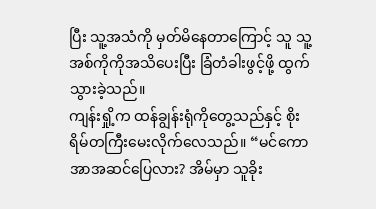ပြီး သူ့အသံကို မှတ်မိနေတာကြောင့် သူ သူ့အစ်ကိုကိုအသိပေးပြီး ခြံတံခါးဖွင့်ဖို့ ထွက်သွားခဲ့သည်။
ကျန်းရှို့က ထန်ချွန်းရုံကိုတွေ့သည်နှင့် စိုးရိမ်တကြီးမေးလိုက်လေသည်။ “မင်ကောအာအဆင်ပြေလား? အိမ်မှာ သူခိုး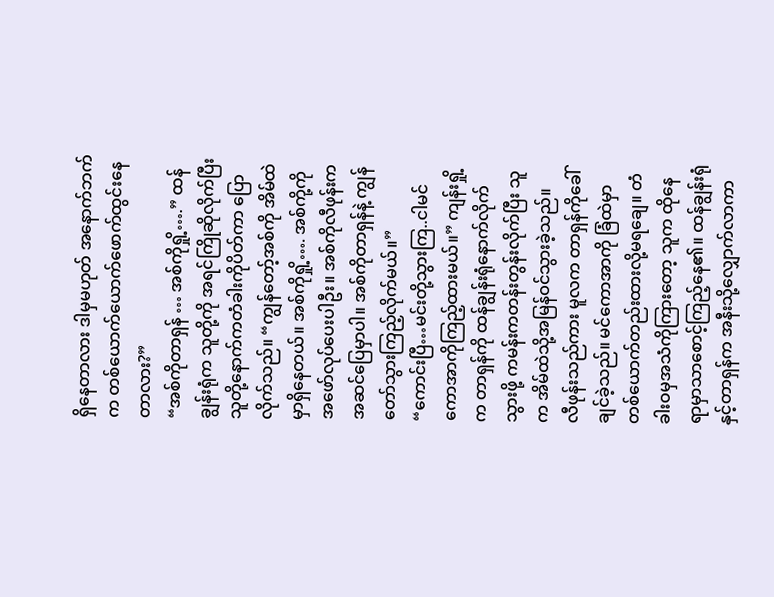ရှိနေတာလား ဒါမှမဟုတ် အနောက်ဘက်က တစ်ယောက်ယောက်ဖောက်ထွင်းနေတာလား?”
“အစ်ကိုတာရှန် … အစ်ကိုရှို့….” ထန်ချွန်းရုံက သူတို့ကို အရင်ကြိုဆိုလိုက်ပြီး သူတို့နောက်ကတံခါးကိုပိတ်ကာ ပြောလိုက်သည်။ “ကျွန်တော့်အစ်ကို အိမ်ထဲမှာရှိနေတယ်။ အစ်ကိုရှို့…. အစ်ကို့ကို အဖော်လုပ်ပေးပါဦး။ အစ်ကိုလီဖုန်းက အဆင်ပြေမှာပါ။ အစ်ကိုတာရှန်နဲ့ ကျွန်တော်သွားကြည့်လိုက်မယ်။”
“ကောင်းပြီ…မင်းတို့သွားကြ..ငါမင်ကောအာကိုကြည့်ထားမယ်။” ကျန်းရှို့က တာရှန်ကို ထန်ချွန်းရုံနောက်လိုက်သွားဖို့ ကမန်းကတန်းတွန်းလိုက်ပြီး သူက အိမ်ထဲသို့အမြန်ဝင်သွားခဲ့သည်။
လီဖုန်းသည်ကား မူလက တာရှန်ကိုခေါ်ချင်ခဲ့သည်။ မင်ကောအာကို ခြံထဲမှာ တစ်ယောက်တည်းထားလို့မရချေ။ တံခါးဝမှအသံကိုကြားတော့ သူက ထိုနေရာမှာသာစောင့်ကြည့်နေ၏။ ထန်ချွန်းရုံနှင့်တာရှန်က အနီးသို့လျှောက်လာကာ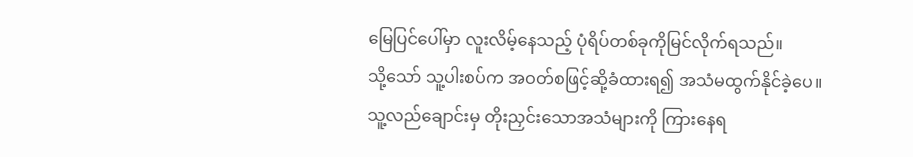မြေပြင်ပေါ်မှာ လူးလိမ့်နေသည့် ပုံရိပ်တစ်ခုကိုမြင်လိုက်ရသည်။
သို့သော် သူ့ပါးစပ်က အဝတ်စဖြင့်ဆို့ခံထားရ၍ အသံမထွက်နိုင်ခဲ့ပေ။ သူ့လည်ချောင်းမှ တိုးညှင်းသောအသံများကို ကြားနေရ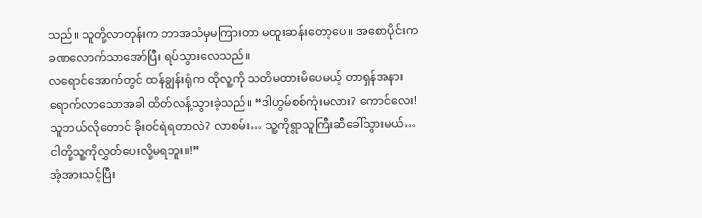သည်။ သူတို့လာတုန်းက ဘာအသံမှမကြားတာ မထူးဆန်းတော့ပေ။ အစောပိုင်းက ခဏလောက်သာအော်ပြီး ရပ်သွားလေသည်။
လရောင်အောက်တွင် ထန်ချွန်းရုံက ထိုလူ့ကို သတိမထားမိပေမယ့် တာရှန်အနားရောက်လာသောအခါ ထိတ်လန့်သွားခဲ့သည်။ “ဒါဟွမ်စစ်ကုံးမလား? ကောင်လေး! သူဘယ်လိုတောင် ခိုးဝင်ရဲရတာလဲ? လာစမ်း… သူ့ကိုရွာသူကြီးဆီခေါ်သွားမယ်… ငါတို့သူ့ကိုလွှတ်ပေးလို့မရဘူး။!”
အံ့အားသင့်ပြီး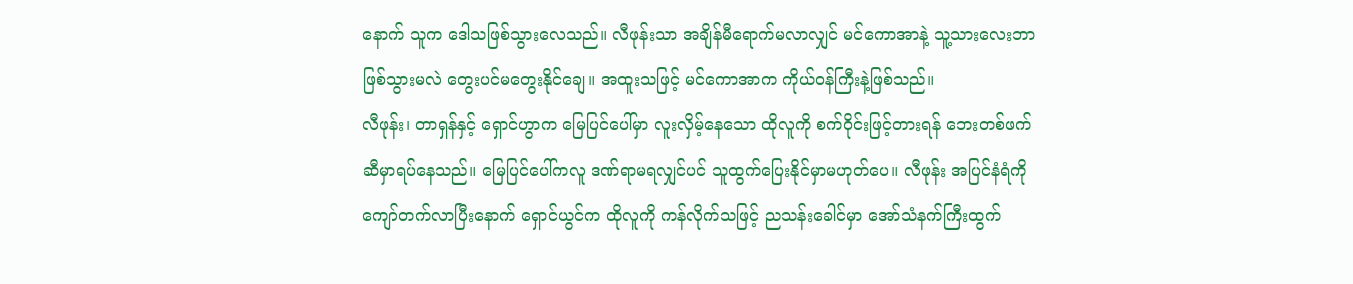နောက် သူက ဒေါသဖြစ်သွားလေသည်။ လီဖုန်းသာ အချိန်မီရောက်မလာလျှင် မင်ကောအာနဲ့ သူ့သားလေးဘာဖြစ်သွားမလဲ တွေးပင်မတွေးနိုင်ချေ။ အထူးသဖြင့် မင်ကောအာက ကိုယ်ဝန်ကြီးနဲ့ဖြစ်သည်။
လီဖုန်း၊ တာရှန်နှင့် ရှောင်ဟွာက မြေပြင်ပေါ်မှာ လူးလှိမ့်နေသော ထိုလူကို စက်ဝိုင်းဖြင့်တားရန် ဘေးတစ်ဖက်ဆီမှာရပ်နေသည်။ မြေပြင်ပေါ်ကလူ ဒဏ်ရာမရလျှင်ပင် သူထွက်ပြေးနိုင်မှာမဟုတ်ပေ။ လီဖုန်း အပြင်နံရံကို ကျော်တက်လာပြီးနောက် ရှောင်ယွင်က ထိုလူကို ကန်လိုက်သဖြင့် ညသန်းခေါင်မှာ အော်သံနက်ကြီးထွက်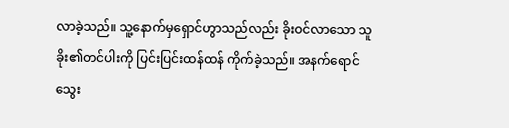လာခဲ့သည်။ သူ့နောက်မှရှောင်ဟွာသည်လည်း ခိုးဝင်လာသော သူခိုး၏တင်ပါးကို ပြင်းပြင်းထန်ထန် ကိုက်ခဲ့သည်။ အနက်ရောင်သွေး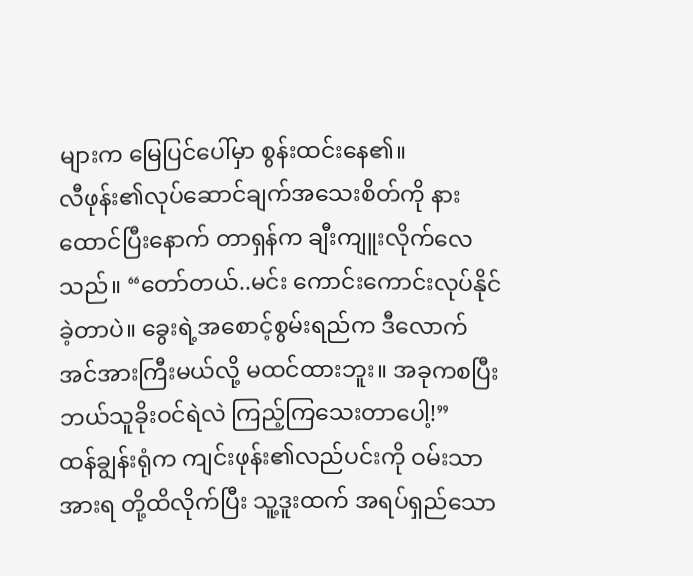များက မြေပြင်ပေါ်မှာ စွန်းထင်းနေ၏။
လီဖုန်း၏လုပ်ဆောင်ချက်အသေးစိတ်ကို နားထောင်ပြီးနောက် တာရှန်က ချီးကျူးလိုက်လေသည်။ “တော်တယ်..မင်း ကောင်းကောင်းလုပ်နိုင်ခဲ့တာပဲ။ ခွေးရဲ့အစောင့်စွမ်းရည်က ဒီလောက်အင်အားကြီးမယ်လို့ မထင်ထားဘူး။ အခုကစပြီး ဘယ်သူခိုးဝင်ရဲလဲ ကြည့်ကြသေးတာပေါ့!”
ထန်ချွန်းရုံက ကျင်းဖုန်း၏လည်ပင်းကို ဝမ်းသာအားရ တို့ထိလိုက်ပြီး သူ့ဒူးထက် အရပ်ရှည်သော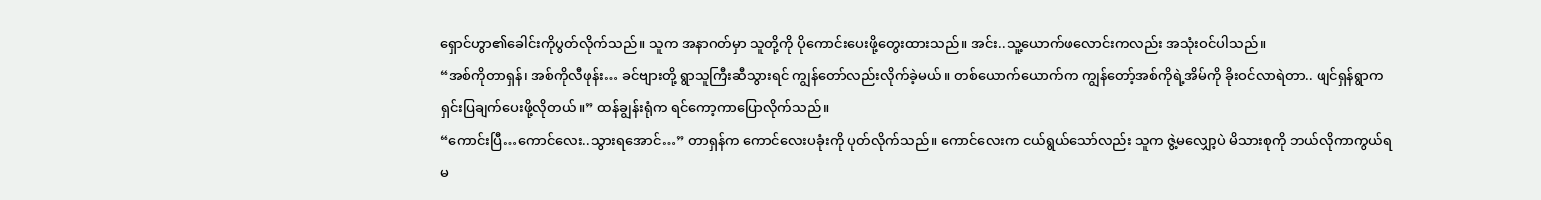ရှောင်ဟွာ၏ခေါင်းကိုပွတ်လိုက်သည်။ သူက အနာဂတ်မှာ သူတို့ကို ပိုကောင်းပေးဖို့တွေးထားသည်။ အင်း..သူ့ယောက်ဖလောင်းကလည်း အသုံးဝင်ပါသည်။
“အစ်ကိုတာရှန်၊ အစ်ကိုလီဖုန်း… ခင်ဗျားတို့ ရွာသူကြီးဆီသွားရင် ကျွန်တော်လည်းလိုက်ခဲ့မယ်။ တစ်ယောက်ယောက်က ကျွန်တော့်အစ်ကိုရဲ့အိမ်ကို ခိုးဝင်လာရဲတာ.. ဖျင်ရှန်ရွာက ရှင်းပြချက်ပေးဖို့လိုတယ်။” ထန်ချွန်းရုံက ရင်ကော့ကာပြောလိုက်သည်။
“ကောင်းပြီ…ကောင်လေး..သွားရအောင်…” တာရှန်က ကောင်လေးပခုံးကို ပုတ်လိုက်သည်။ ကောင်လေးက ငယ်ရွယ်သော်လည်း သူက ဇွဲ့မလျှော့ပဲ မိသားစုကို ဘယ်လိုကာကွယ်ရမ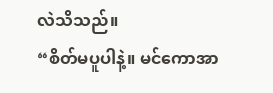လဲသိသည်။
“စိတ်မပူပါနဲ့။ မင်ကောအာ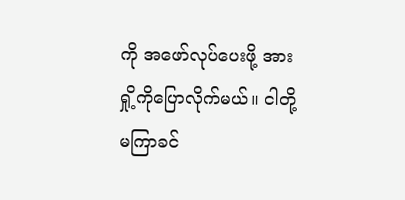ကို အဖော်လုပ်ပေးဖို့ အားရှို့ကိုပြောလိုက်မယ်။ ငါတို့မကြာခင်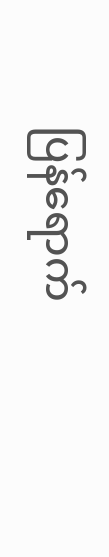ပြန်ရောက်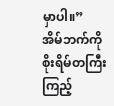မှာပါ။” အိမ်ဘက်ကို စိုးရိမ်တကြီးကြည့်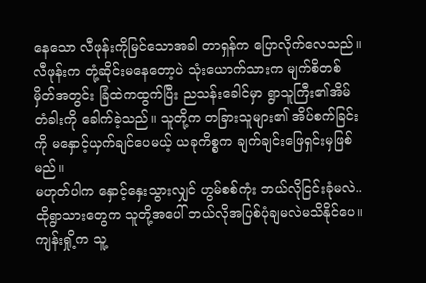နေသော လီဖုန်းကိုမြင်သောအခါ တာရှန်က ပြောလိုက်လေသည်။
လီဖုန်းက တုံ့ဆိုင်းမနေတော့ပဲ သုံးယောက်သားက မျက်စိတစ်မှိတ်အတွင်း ခြံထဲကထွက်ပြီး ညသန်းခေါင်မှာ ရွာသူကြီး၏အိမ်တံခါးကို ခေါက်ခဲ့သည်။ သူတို့က တခြားသူများ၏ အိပ်စက်ခြင်းကို မနှောင့်ယှက်ချင်ပေမယ့် ယခုကိစ္စက ချက်ချင်းဖြေရှင်းမှဖြစ်မည်။
မဟုတ်ပါက နှောင့်နှေးသွားလျှင် ဟွမ်စစ်ကုံး ဘယ်လိုငြင်းခုံမလဲ..ထိုရွာသားတွေက သူတို့အပေါ် ဘယ်လိုအပြစ်ပုံချမလဲမသိနိုင်ပေ။
ကျန်းရှို့က သူ့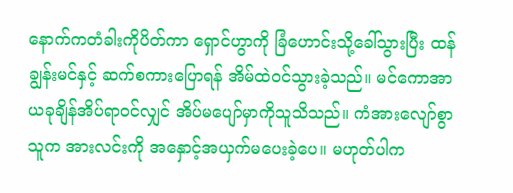နောက်ကတံခါးကိုပိတ်ကာ ရှောင်ဟွာကို ခြံဟောင်းသို့ခေါ်သွားပြီး ထန်ချွန်းမင်နှင့် ဆက်စကားပြောရန် အိမ်ထဲဝင်သွားခဲ့သည်။ မင်ကောအာ ယခုချိန်အိပ်ရာဝင်လျှင် အိပ်မပျော်မှာကိုသူသိသည်။ ကံအားလျော်စွာ သူက အားလင်းကို အနှောင့်အယှက်မပေးခဲ့ပေ။ မဟုတ်ပါက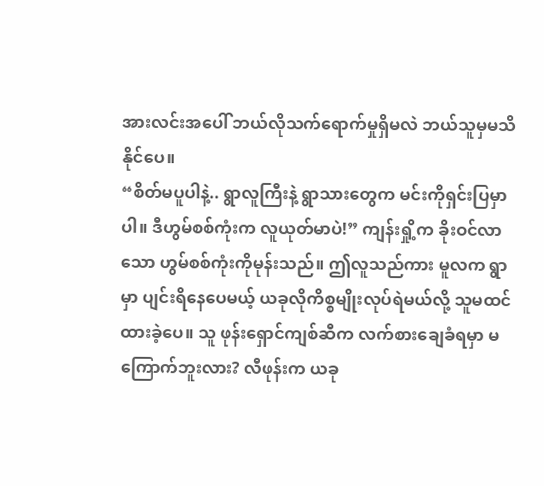အားလင်းအပေါ် ဘယ်လိုသက်ရောက်မှုရှိမလဲ ဘယ်သူမှမသိနိုင်ပေ။
“စိတ်မပူပါနဲ့.. ရွာလူကြီးနဲ့ ရွာသားတွေက မင်းကိုရှင်းပြမှာပါ။ ဒီဟွမ်စစ်ကုံးက လူယုတ်မာပဲ!” ကျန်းရှို့က ခိုးဝင်လာသော ဟွမ်စစ်ကုံးကိုမုန်းသည်။ ဤလူသည်ကား မူလက ရွာမှာ ပျင်းရိနေပေမယ့် ယခုလိုကိစ္စမျိုးလုပ်ရဲမယ်လို့ သူမထင်ထားခဲ့ပေ။ သူ ဖုန်းရှောင်ကျစ်ဆီက လက်စားချေခံရမှာ မကြောက်ဘူးလား? လီဖုန်းက ယခု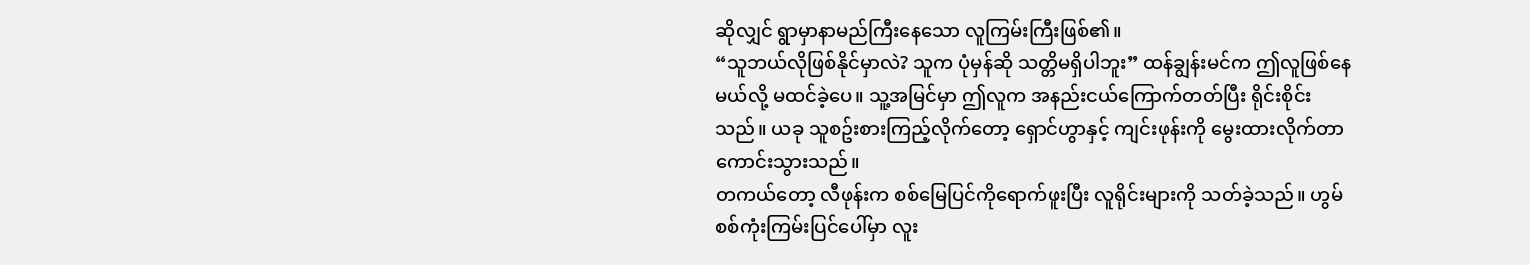ဆိုလျှင် ရွာမှာနာမည်ကြီးနေသော လူကြမ်းကြီးဖြစ်၏။
“သူဘယ်လိုဖြစ်နိုင်မှာလဲ? သူက ပုံမှန်ဆို သတ္တိမရှိပါဘူး” ထန်ချွန်းမင်က ဤလူဖြစ်နေမယ်လို့ မထင်ခဲ့ပေ။ သူ့အမြင်မှာ ဤလူက အနည်းငယ်ကြောက်တတ်ပြီး ရိုင်းစိုင်းသည်။ ယခု သူစဥ်းစားကြည့်လိုက်တော့ ရှောင်ဟွာနှင့် ကျင်းဖုန်းကို မွေးထားလိုက်တာ ကောင်းသွားသည်။
တကယ်တော့ လီဖုန်းက စစ်မြေပြင်ကိုရောက်ဖူးပြီး လူရိုင်းများကို သတ်ခဲ့သည်။ ဟွမ်စစ်ကုံးကြမ်းပြင်ပေါ်မှာ လူး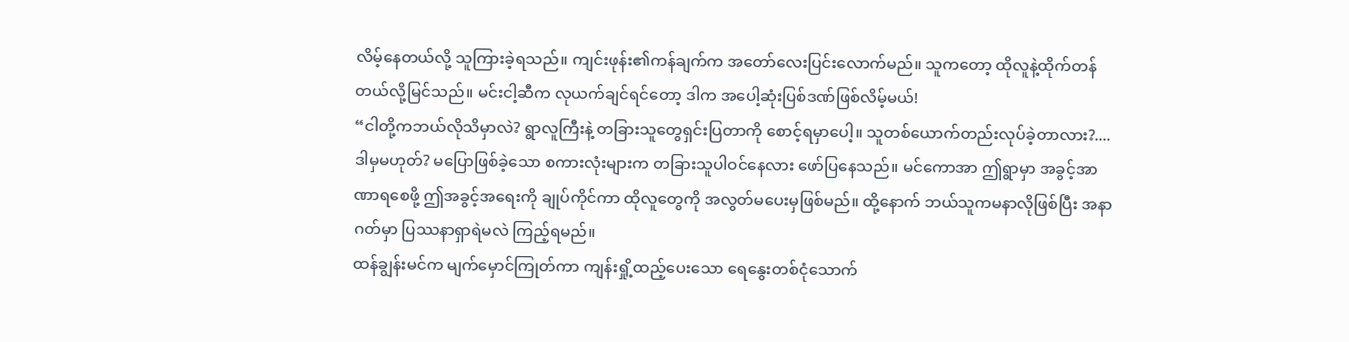လိမ့်နေတယ်လို့ သူကြားခဲ့ရသည်။ ကျင်းဖုန်း၏ကန်ချက်က အတော်လေးပြင်းလောက်မည်။ သူကတော့ ထိုလူနဲ့ထိုက်တန်တယ်လို့မြင်သည်။ မင်းငါ့ဆီက လုယက်ချင်ရင်တော့ ဒါက အပေါ့ဆုံးပြစ်ဒဏ်ဖြစ်လိမ့်မယ်!
“ငါတို့ကဘယ်လိုသိမှာလဲ? ရွာလူကြီးနဲ့ တခြားသူတွေရှင်းပြတာကို စောင့်ရမှာပေါ့။ သူတစ်ယောက်တည်းလုပ်ခဲ့တာလား?.... ဒါမှမဟုတ်? မပြောဖြစ်ခဲ့သော စကားလုံးများက တခြားသူပါဝင်နေလား ဖော်ပြနေသည်။ မင်ကောအာ ဤရွာမှာ အခွင့်အာဏာရစေဖို့ ဤအခွင့်အရေးကို ချုပ်ကိုင်ကာ ထိုလူတွေကို အလွတ်မပေးမှဖြစ်မည်။ ထို့နောက် ဘယ်သူကမနာလိုဖြစ်ပြီး အနာဂတ်မှာ ပြဿနာရှာရဲမလဲ ကြည့်ရမည်။
ထန်ချွန်းမင်က မျက်မှောင်ကြုတ်ကာ ကျန်းရှို့ထည့်ပေးသော ရေနွေးတစ်ငုံသောက်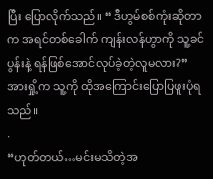ပြီး ပြောလိုက်သည်။ “ ဒီဟွမ်စစ်ကုံးဆိုတာက အရင်တစ်ခေါက် ကျန်းလန်ဟွာကို သူ့ခင်ပွန်းနဲ့ ရန်ဖြစ်အောင်လုပ်ခဲ့တဲ့လူမလား?” အားရှို့က သူ့ကို ထိုအကြောင်းပြောပြဖူးပုံရသည်။
.
“ဟုတ်တယ်…မင်းမသိတဲ့အ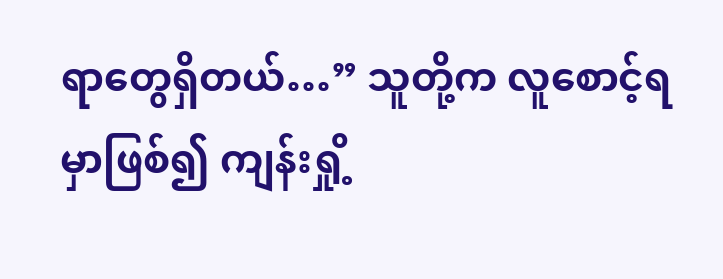ရာတွေရှိတယ်…” သူတို့က လူစောင့်ရမှာဖြစ်၍ ကျန်းရှို့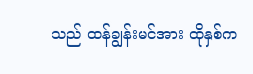သည် ထန်ချွန်းမင်အား ထိုနှစ်က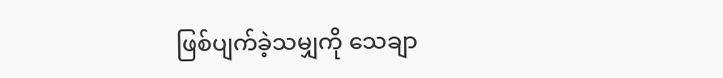ဖြစ်ပျက်ခဲ့သမျှကို သေချာ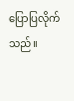ပြောပြလိုက်သည်။